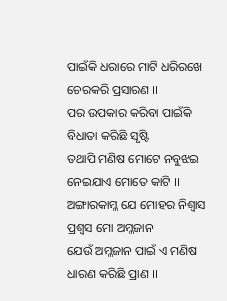ପାଇଁକି ଧରାରେ ମାଟି ଧରିରଖେ ଚେରକରି ପ୍ରସାରଣ ।।
ପର ଉପକାର କରିବା ପାଇଁକି ବିଧାତା କରିଛି ସୃଷ୍ଟି
ତଥାପି ମଣିଷ ମୋଟେ ନବୁଝଇ ନେଇଯାଏ ମୋତେ କାଟି ।।
ଅଙ୍ଗାରକାମ୍ଳ ଯେ ମୋହର ନିଶ୍ଵାସ ପ୍ରଶ୍ଵସ ମୋ ଅମ୍ଳଜାନ
ଯେଉଁ ଅମ୍ଳଜାନ ପାଇଁ ଏ ମଣିଷ ଧାରଣ କରିଛି ପ୍ରାଣ ।।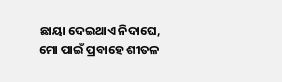ଛାୟା ଦେଇଥାଏ ନିଦାଘେ, ମୋ ପାଇଁ ପ୍ରବାହେ ଶୀତଳ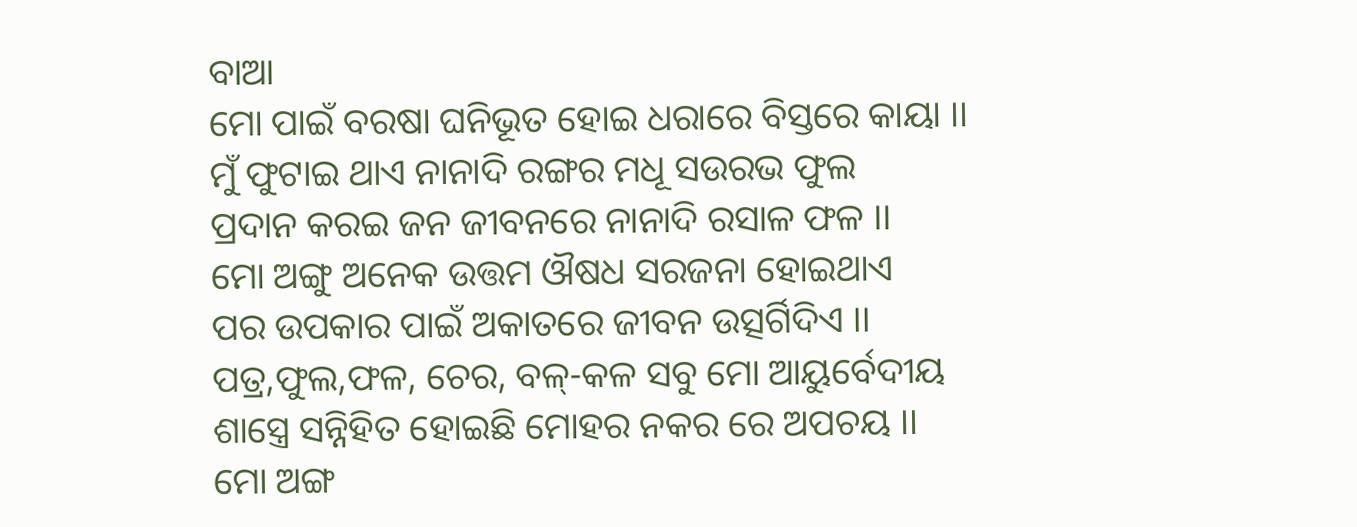ବାଆ
ମୋ ପାଇଁ ବରଷା ଘନିଭୂତ ହୋଇ ଧରାରେ ବିସ୍ତରେ କାୟା ।।
ମୁଁ ଫୁଟାଇ ଥାଏ ନାନାଦି ରଙ୍ଗର ମଧୂ ସଉରଭ ଫୁଲ
ପ୍ରଦାନ କରଇ ଜନ ଜୀବନରେ ନାନାଦି ରସାଳ ଫଳ ।।
ମୋ ଅଙ୍ଗୁ ଅନେକ ଉତ୍ତମ ଔଷଧ ସରଜନା ହୋଇଥାଏ
ପର ଉପକାର ପାଇଁ ଅକାତରେ ଜୀବନ ଉତ୍ସର୍ଗିଦିଏ ।।
ପତ୍ର,ଫୁଲ,ଫଳ, ଚେର, ବଳ୍-କଳ ସବୁ ମୋ ଆୟୁର୍ବେଦୀୟ
ଶାସ୍ତ୍ରେ ସନ୍ନିହିତ ହୋଇଛି ମୋହର ନକର ରେ ଅପଚୟ ।।
ମୋ ଅଙ୍ଗ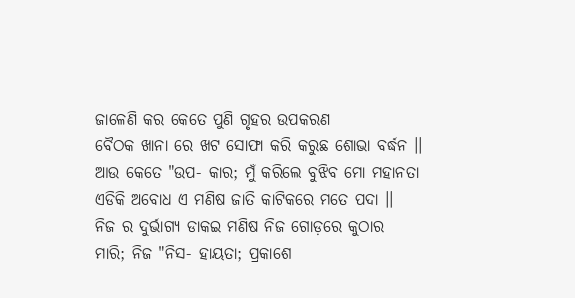ଜାଳେଣି କର କେତେ ପୁଣି ଗୃହର ଉପକରଣ
ବୈଠକ ଖାନା ରେ ଖଟ ସୋଫା କରି କରୁଛ ଶୋଭା ବର୍ଦ୍ଧନ ।।
ଆଉ କେତେ "ଉପ- କାର; ମୁଁ କରିଲେ ବୁଝିବ ମୋ ମହାନତା
ଏଡିକି ଅବୋଧ ଏ ମଣିଷ ଜାତି କାଟିକରେ ମତେ ପଦା ।।
ନିଜ ର ଦୁର୍ଭାଗ୍ୟ ଡାକଇ ମଣିଷ ନିଜ ଗୋଡ଼ରେ କୁଠାର
ମାରି; ନିଜ "ନିସ- ହାୟତା; ପ୍ରକାଶେ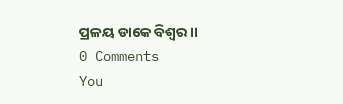ପ୍ରଳୟ ଡାକେ ବିଶ୍ଵର ।।
0 Comments
You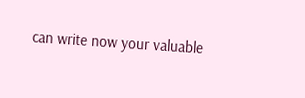can write now your valuable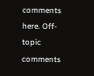comments here. Off-topic comments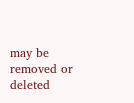may be removed or deleted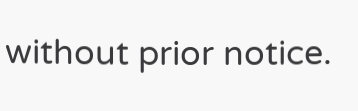without prior notice.